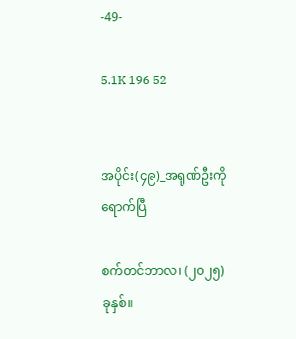-49-

5.1K 196 52


အပိုင်း(၄၉)_အရုဏ်ဦးကို ရောက်ပြီ

စက်တင်ဘာလ၊ (၂၀၂၅) ခုနှစ်။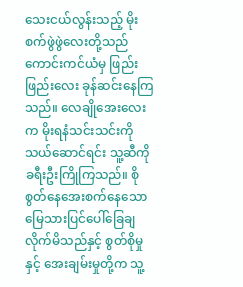သေးငယ်လွန်းသည့် မိုးစက်ဖွဲဖွဲလေးတို့သည် ကောင်းကင်ယံမှ ဖြည်းဖြည်းလေး ခုန်ဆင်းနေကြသည်။ လေချိုအေးလေးက မိုးရနံသင်းသင်းကို သယ်ဆောင်ရင်း သူ့ဆီကို ခရီးဦးကြိုကြသည်။ စိုစွတ်နေအေးစက်နေသော မြေသားပြင်ပေါ်ခြေချလိုက်မိသည်နှင့် စွတ်စိုမှုနှင့် အေးချမ်းမှုတို့က သူ့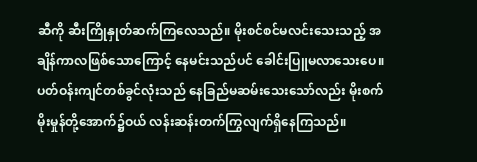ဆီကို ဆီးကြိုနှုတ်ဆက်ကြလေသည်။ မိုးစင်စင်မလင်းသေးသည့် အချိန်ကာလဖြစ်သောကြောင့် နေမင်းသည်ပင် ခေါင်းပြူမလာသေးပေ။ ပတ်ဝန်းကျင်တစ်ခွင်လုံးသည် နေခြည်မဆမ်းသေးသော်လည်း မိုးစက်မိုးမှုန်တို့အောက်၌ဝယ် လန်းဆန်းတက်ကြွလျက်ရှိနေကြသည်။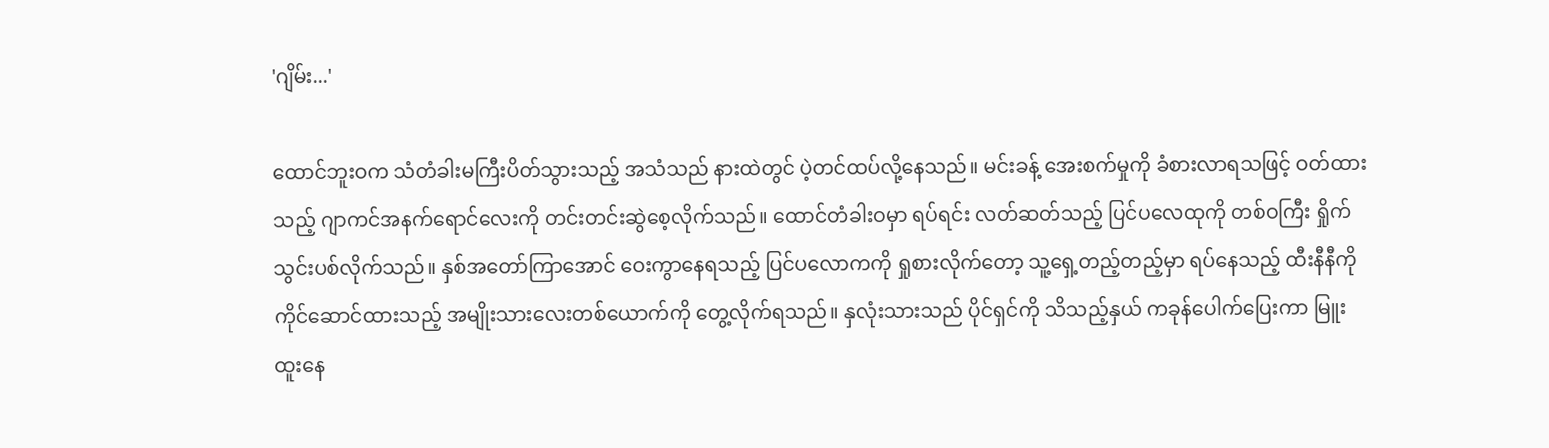'ဂျိမ်း...'

ထောင်ဘူးဝက သံတံခါးမကြီးပိတ်သွားသည့် အသံသည် နားထဲတွင် ပဲ့တင်ထပ်လို့နေသည်။ မင်းခန့် အေးစက်မှုကို ခံစားလာရသဖြင့် ဝတ်ထားသည့် ဂျာကင်အနက်ရောင်လေးကို တင်းတင်းဆွဲစေ့လိုက်သည်။ ထောင်တံခါးဝမှာ ရပ်ရင်း လတ်ဆတ်သည့် ပြင်ပလေထုကို တစ်ဝကြီး ရှိုက်သွင်းပစ်လိုက်သည်။ နှစ်အတော်ကြာအောင် ဝေးကွာနေရသည့် ပြင်ပလောကကို ရှုစားလိုက်တော့ သူ့ရှေ့တည့်တည့်မှာ ရပ်နေသည့် ထီးနီနီကို ကိုင်ဆောင်ထားသည့် အမျိုးသားလေးတစ်ယောက်ကို တွေ့လိုက်ရသည်။ နှလုံးသားသည် ပိုင်ရှင်ကို သိသည့်နှယ် ကခုန်ပေါက်ပြေးကာ မြူးထူးနေ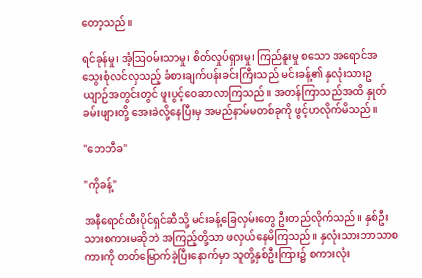တော့သည်။

ရင်ခုန်မှု၊ အံ့ဩဝမ်းသာမှု၊ စိတ်လှုပ်ရှားမှု၊ ကြည်နူးမှု စသော အရောင်အသွေးစုံလင်လှသည့် ခံစားချက်ပန်းခင်းကြီးသည် မင်းခန့်၏ နှလုံးသားဥယျာဉ်အတွင်းတွင် ဖူးပွင့်ဝေဆာလာကြသည်။ အတန်ကြာသည်အထိ နှုတ်ခမ်းဖျားတို့ အေးခဲလို့နေပြီးမှ အမည်နာမ်မတစ်ခုကို ဖွင့်ဟလိုက်မိသည်။

"ဘေဘီခ"

"ကိုခန့်"

အနီရောင်ထီးပိုင်ရှင်ဆီသို့ မင်းခန့်ခြေလှမ်းတွေ ဦးတည်လိုက်သည်။ နှစ်ဦးသားစကားမဆိုဘဲ အကြည့်တို့သာ ဖလှယ်နေမိကြသည်။ နှလုံးသားဘာသာစကားကို တတ်မြောက်ခဲ့ပြီးနောက်မှာ သူတို့နှစ်ဦးကြား၌ စကားလုံး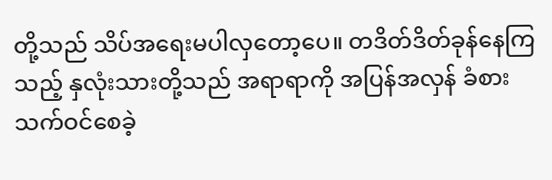တို့သည် သိပ်အရေးမပါလှတော့ပေ။ တဒိတ်ဒိတ်ခုန်နေကြသည့် နှလုံးသားတို့သည် အရာရာကို အပြန်အလှန် ခံစားသက်ဝင်စေခဲ့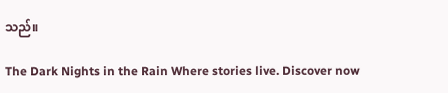သည်။

The Dark Nights in the Rain Where stories live. Discover now